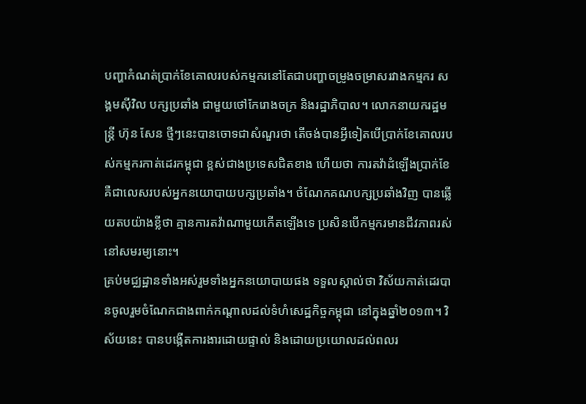បញ្ហាកំណត់ប្រាក់ខែគោលរបស់កម្មករនៅតែជាបញ្ហាចម្រូងចម្រាសរវាងកម្មករ សង្គមស៊ីវិល បក្សប្រឆាំង ជាមួយថៅកែរោងចក្រ និងរដ្ឋាភិបាល។ លោកនាយករដ្ឋមន្ត្រី ហ៊ុន សែន ថ្មីៗនេះបានចោទជាសំណួរថា តើចង់បានអ្វីទៀតបើប្រាក់ខែគោលរបស់កម្មករកាត់ដេរកម្ពុជា ខ្ពស់ជាងប្រទេសជិតខាង ហើយថា ការតវ៉ាដំឡើងប្រាក់ខែ គឺជាលេសរបស់អ្នកនយោបាយបក្សប្រឆាំង។ ចំណែកគណបក្សប្រឆាំងវិញ បានឆ្លើយតបយ៉ាងខ្លីថា គ្មានការតវ៉ាណាមួយកើតឡើងទេ ប្រសិនបើកម្មករមានជីវភាពរស់នៅសមរម្យនោះ។
គ្រប់មជ្ឈដ្ឋានទាំងអស់រួមទាំងអ្នកនយោបាយផង ទទួលស្គាល់ថា វិស័យកាត់ដេរបានចូលរួមចំណែកជាងពាក់កណ្ដាលដល់ទំហំសេដ្ឋកិច្ចកម្ពុជា នៅក្នុងឆ្នាំ២០១៣។ វិស័យនេះ បានបង្កើតការងារដោយផ្ទាល់ និងដោយប្រយោលដល់ពលរ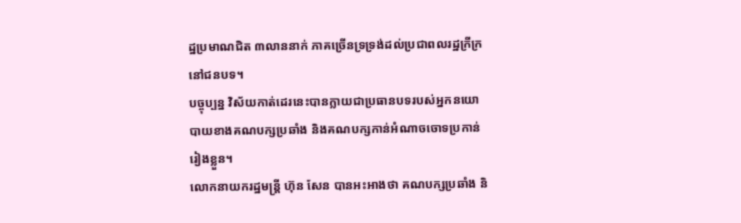ដ្ឋប្រមាណជិត ៣លាននាក់ ភាគច្រើនទ្រទ្រង់ដល់ប្រជាពលរដ្ឋក្រីក្រនៅជនបទ។
បច្ចុប្បន្ន វិស័យកាត់ដេរនេះបានក្លាយជាប្រធានបទរបស់អ្នកនយោបាយខាងគណបក្សប្រឆាំង និងគណបក្សកាន់អំណាចចោទប្រកាន់រៀងខ្លួន។
លោកនាយករដ្ឋមន្ត្រី ហ៊ុន សែន បានអះអាងថា គណបក្សប្រឆាំង និ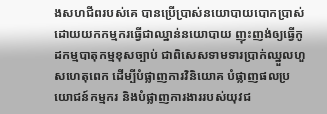ងសហជីពរបស់គេ បានប្រើប្រាស់នយោបាយបោកប្រាស់ដោយយកកម្មករធ្វើជាឈ្នាន់នយោបាយ ញុះញង់ឲ្យធ្វើកូដកម្មបាតុកម្មខុសច្បាប់ ជាពិសេសទាមទារប្រាក់ឈ្នួលហួសហេតុពេក ដើម្បីបំផ្លាញការវិនិយោគ បំផ្លាញផលប្រយោជន៍កម្មករ និងបំផ្លាញការងាររបស់យុវជ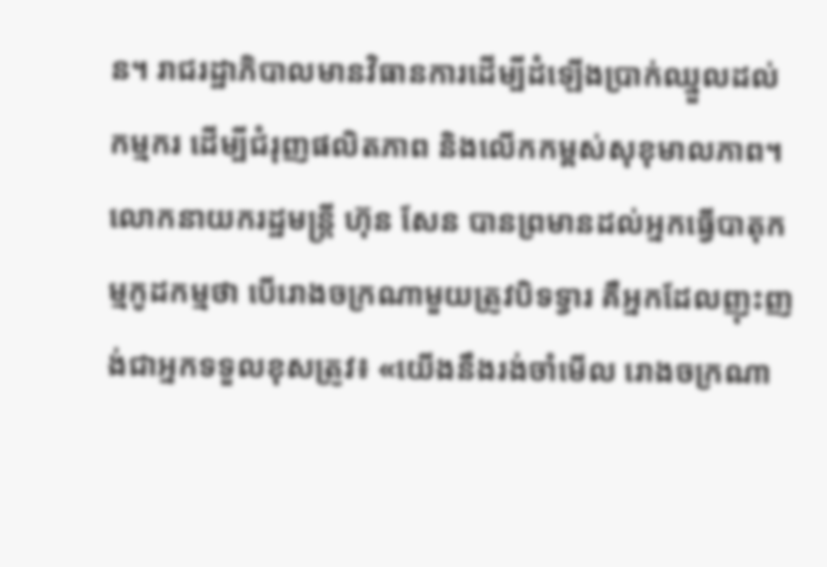ន។ រាជរដ្ឋាភិបាលមានវិធានការដើម្បីដំឡើងប្រាក់ឈ្នួលដល់កម្មករ ដើម្បីជំរុញផលិតភាព និងលើកកម្ពស់សុខុមាលភាព។
លោកនាយករដ្ឋមន្ត្រី ហ៊ុន សែន បានព្រមានដល់អ្នកធ្វើបាតុកម្មកូដកម្មថា បើរោងចក្រណាមួយត្រូវបិទទ្វារ គឺអ្នកដែលញុះញង់ជាអ្នកទទួលខុសត្រូវ៖ «យើងនឹងរង់ចាំមើល រោងចក្រណា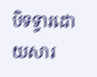បិទទ្វារដោយសារ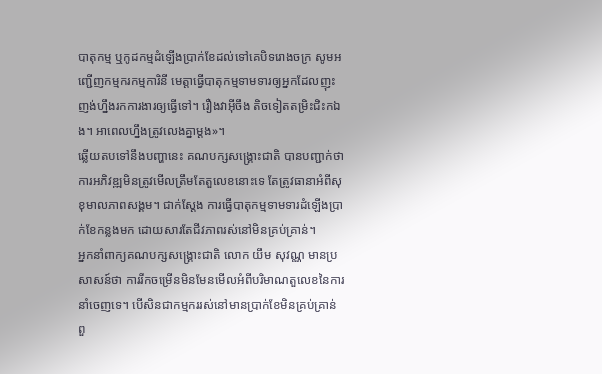បាតុកម្ម ឬកូដកម្មដំឡើងប្រាក់ខែដល់ទៅគេបិទរោងចក្រ សូមអញ្ជើញកម្មករកម្មការិនី មេត្តាធ្វើបាតុកម្មទាមទារឲ្យអ្នកដែលញុះញង់ហ្នឹងរកការងារឲ្យធ្វើទៅ។ រឿងវាអ៊ីចឹង តិចទៀតតម្រិះជិះកឯង។ អាពេលហ្នឹងត្រូវលេងគ្នាម្ដង»។
ឆ្លើយតបទៅនឹងបញ្ហានេះ គណបក្សសង្គ្រោះជាតិ បានបញ្ជាក់ថា ការអភិវឌ្ឍមិនត្រូវមើលត្រឹមតែតួលេខនោះទេ តែត្រូវធានាអំពីសុខុមាលភាពសង្គម។ ជាក់ស្ដែង ការធ្វើបាតុកម្មទាមទារដំឡើងប្រាក់ខែកន្លងមក ដោយសារតែជីវភាពរស់នៅមិនគ្រប់គ្រាន់។
អ្នកនាំពាក្យគណបក្សសង្គ្រោះជាតិ លោក យឹម សុវណ្ណ មានប្រសាសន៍ថា ការរីកចម្រើនមិនមែនមើលអំពីបរិមាណតួលេខនៃការនាំចេញទេ។ បើសិនជាកម្មកររស់នៅមានប្រាក់ខែមិនគ្រប់គ្រាន់ ពួ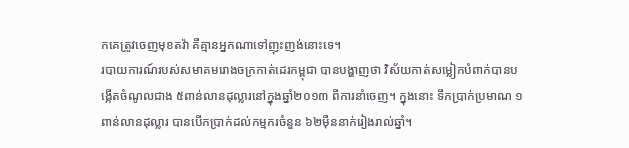កគេត្រូវចេញមុខតវ៉ា គឺគ្មានអ្នកណាទៅញុះញង់នោះទេ។
របាយការណ៍របស់សមាគមរោងចក្រកាត់ដេរកម្ពុជា បានបង្ហាញថា វិស័យកាត់សម្លៀកបំពាក់បានបង្កើតចំណូលជាង ៥ពាន់លានដុល្លារនៅក្នុងឆ្នាំ២០១៣ ពីការនាំចេញ។ ក្នុងនោះ ទឹកប្រាក់ប្រមាណ ១ពាន់លានដុល្លារ បានបើកប្រាក់ដល់កម្មករចំនួន ៦២ម៉ឺននាក់រៀងរាល់ឆ្នាំ។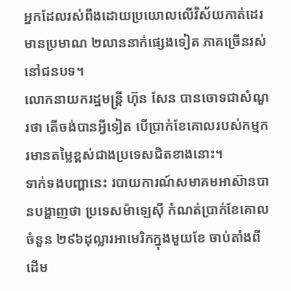អ្នកដែលរស់ពឹងដោយប្រយោលលើវិស័យកាត់ដេរ មានប្រមាណ ២លាននាក់ផ្សេងទៀត ភាគច្រើនរស់នៅជនបទ។
លោកនាយករដ្ឋមន្ត្រី ហ៊ុន សែន បានចោទជាសំណួរថា តើចង់បានអ្វីទៀត បើប្រាក់ខែគោលរបស់កម្មករមានតម្លៃខ្ពស់ជាងប្រទេសជិតខាងនោះ។
ទាក់ទងបញ្ហានេះ របាយការណ៍សមាគមអាស៊ានបានបង្ហាញថា ប្រទេសម៉ាឡេស៊ី កំណត់ប្រាក់ខែគោលចំនួន ២៩៦ដុល្លារអាមេរិកក្នុងមួយខែ ចាប់តាំងពីដើម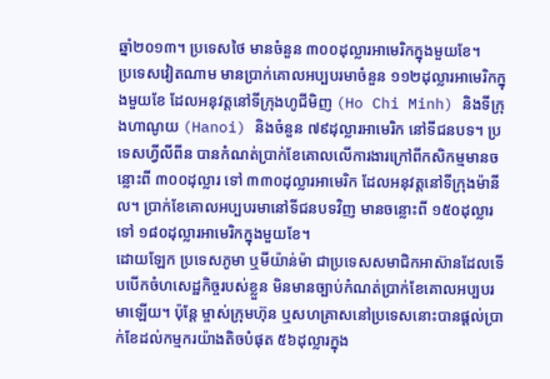ឆ្នាំ២០១៣។ ប្រទេសថៃ មានចំនួន ៣០០ដុល្លារអាមេរិកក្នុងមួយខែ។
ប្រទេសវៀតណាម មានប្រាក់គោលអប្បបរមាចំនួន ១១២ដុល្លារអាមេរិកក្នុងមួយខែ ដែលអនុវត្តនៅទីក្រុងហូជីមិញ (Ho Chi Minh) និងទីក្រុងហាណូយ (Hanoi) និងចំនួន ៧៩ដុល្លារអាមេរិក នៅទីជនបទ។ ប្រទេសហ្វីលីពីន បានកំណត់ប្រាក់ខែគោលលើការងារក្រៅពីកសិកម្មមានចន្លោះពី ៣០០ដុល្លារ ទៅ ៣៣០ដុល្លារអាមេរិក ដែលអនុវត្តនៅទីក្រុងម៉ានីល។ ប្រាក់ខែគោលអប្បបរមានៅទីជនបទវិញ មានចន្លោះពី ១៥០ដុល្លារទៅ ១៨០ដុល្លារអាមេរិកក្នុងមួយខែ។
ដោយឡែក ប្រទេសភូមា ឬមីយ៉ាន់ម៉ា ជាប្រទេសសមាជិកអាស៊ានដែលទើបបើកចំហសេដ្ឋកិច្ចរបស់ខ្លួន មិនមានច្បាប់កំណត់ប្រាក់ខែគោលអប្បបរមាឡើយ។ ប៉ុន្តែ ម្ចាស់ក្រុមហ៊ុន ឬសហគ្រាសនៅប្រទេសនោះបានផ្ដល់ប្រាក់ខែដល់កម្មករយ៉ាងតិចបំផុត ៥៦ដុល្លារក្នុង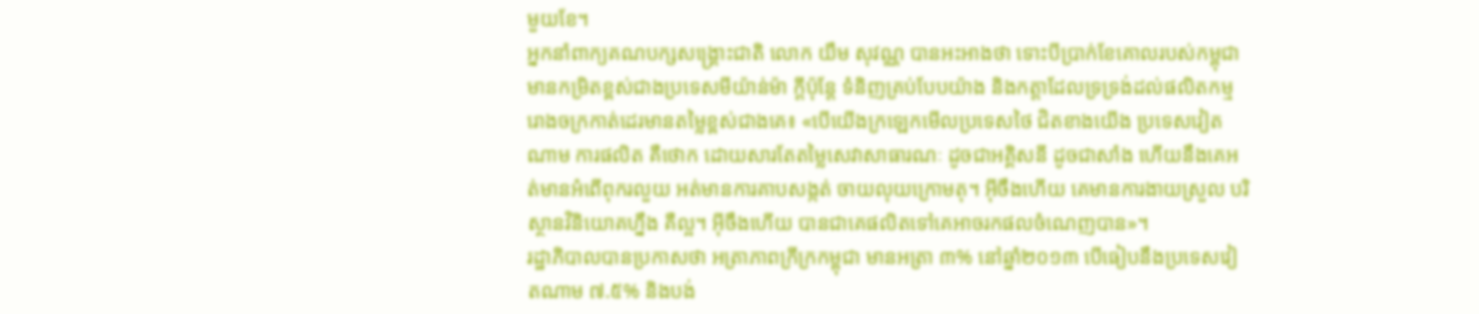មួយខែ។
អ្នកនាំពាក្យគណបក្សសង្គ្រោះជាតិ លោក យឹម សុវណ្ណ បានអះអាងថា ទោះបីប្រាក់ខែគោលរបស់កម្ពុជា មានកម្រិតខ្ពស់ជាងប្រទេសមីយ៉ាន់ម៉ា ក្ដីប៉ុន្តែ ទំនិញគ្រប់បែបយ៉ាង និងកត្តាដែលទ្រទ្រង់ដល់ផលិតកម្មរោងចក្រកាត់ដេរមានតម្លៃខ្ពស់ជាងគេ៖ «បើយើងក្រឡេកមើលប្រទេសថៃ ជិតខាងយើង ប្រទេសវៀតណាម ការផលិត គឺថោក ដោយសារតែតម្លៃសេវាសាធារណៈ ដូចជាអគ្គិសនី ដូចជាសាំង ហើយនឹងគេអត់មានអំពើពុករលួយ អត់មានការគាបសង្កត់ ចាយលុយក្រោមតុ។ អ៊ីចឹងហើយ គេមានការងាយស្រួល បរិស្ថានវិនិយោគហ្នឹង គឺល្អ។ អ៊ីចឹងហើយ បានជាគេផលិតទៅគេអាចរកផលចំណេញបាន»។
រដ្ឋាភិបាលបានប្រកាសថា អត្រាភាពក្រីក្រកម្ពុជា មានអត្រា ៣% នៅឆ្នាំ២០១៣ បើធៀបនឹងប្រទេសវៀតណាម ៧.៥% និងបង់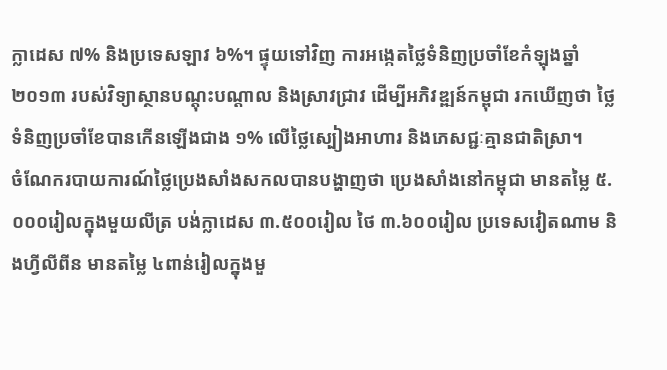ក្លាដេស ៧% និងប្រទេសឡាវ ៦%។ ផ្ទុយទៅវិញ ការអង្កេតថ្លៃទំនិញប្រចាំខែកំឡុងឆ្នាំ២០១៣ របស់វិទ្យាស្ថានបណ្ដុះបណ្ដាល និងស្រាវជ្រាវ ដើម្បីអភិវឌ្ឍន៍កម្ពុជា រកឃើញថា ថ្លៃទំនិញប្រចាំខែបានកើនឡើងជាង ១% លើថ្លៃស្បៀងអាហារ និងភេសជ្ជៈគ្មានជាតិស្រា។
ចំណែករបាយការណ៍ថ្លៃប្រេងសាំងសកលបានបង្ហាញថា ប្រេងសាំងនៅកម្ពុជា មានតម្លៃ ៥.០០០រៀលក្នុងមួយលីត្រ បង់ក្លាដេស ៣.៥០០រៀល ថៃ ៣.៦០០រៀល ប្រទេសវៀតណាម និងហ្វីលីពីន មានតម្លៃ ៤ពាន់រៀលក្នុងមួ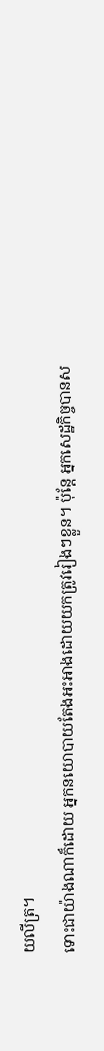យលីត្រ។
ទោះជាយ៉ាងណាក៏ដោយ អ្នកនយោបាយតែងអះអាងដោយយកត្រូវរៀងៗខ្លួន។ ប៉ុន្តែ អ្នកសេដ្ឋកិច្ចបានស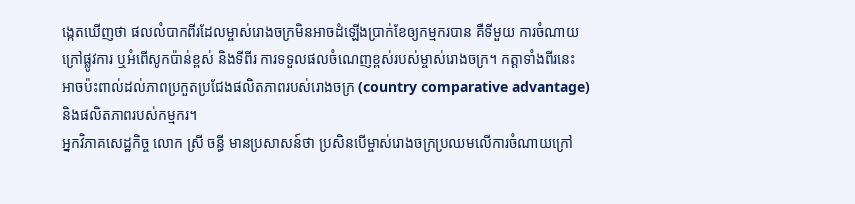ង្កេតឃើញថា ផលលំបាកពីរដែលម្ចាស់រោងចក្រមិនអាចដំឡើងប្រាក់ខែឲ្យកម្មករបាន គឺទីមួយ ការចំណាយក្រៅផ្លូវការ ឬអំពើសូកប៉ាន់ខ្ពស់ និងទីពីរ ការទទួលផលចំណេញខ្ពស់របស់ម្ចាស់រោងចក្រ។ កត្តាទាំងពីរនេះ អាចប៉ះពាល់ដល់ភាពប្រកួតប្រជែងផលិតភាពរបស់រោងចក្រ (country comparative advantage) និងផលិតភាពរបស់កម្មករ។
អ្នកវិភាគសេដ្ឋកិច្ច លោក ស្រី ចន្ធី មានប្រសាសន៍ថា ប្រសិនបើម្ចាស់រោងចក្រប្រឈមលើការចំណាយក្រៅ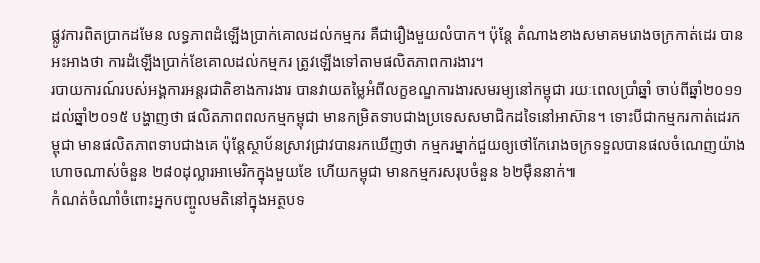ផ្លូវការពិតប្រាកដមែន លទ្ធភាពដំឡើងប្រាក់គោលដល់កម្មករ គឺជារឿងមួយលំបាក។ ប៉ុន្តែ តំណាងខាងសមាគមរោងចក្រកាត់ដេរ បានអះអាងថា ការដំឡើងប្រាក់ខែគោលដល់កម្មករ ត្រូវឡើងទៅតាមផលិតភាពការងារ។
របាយការណ៍របស់អង្គការអន្តរជាតិខាងការងារ បានវាយតម្លៃអំពីលក្ខខណ្ឌការងារសមរម្យនៅកម្ពុជា រយៈពេលប្រាំឆ្នាំ ចាប់ពីឆ្នាំ២០១១ ដល់ឆ្នាំ២០១៥ បង្ហាញថា ផលិតភាពពលកម្មកម្ពុជា មានកម្រិតទាបជាងប្រទេសសមាជិកដទៃនៅអាស៊ាន។ ទោះបីជាកម្មករកាត់ដេរកម្ពុជា មានផលិតភាពទាបជាងគេ ប៉ុន្តែស្ថាប័នស្រាវជ្រាវបានរកឃើញថា កម្មករម្នាក់ជួយឲ្យថៅកែរោងចក្រទទួលបានផលចំណេញយ៉ាងហោចណាស់ចំនួន ២៨០ដុល្លារអាមេរិកក្នុងមួយខែ ហើយកម្ពុជា មានកម្មករសរុបចំនួន ៦២ម៉ឺននាក់៕
កំណត់ចំណាំចំពោះអ្នកបញ្ចូលមតិនៅក្នុងអត្ថបទ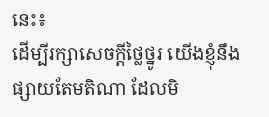នេះ៖
ដើម្បីរក្សាសេចក្ដីថ្លៃថ្នូរ យើងខ្ញុំនឹងផ្សាយតែមតិណា ដែលមិ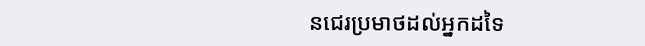នជេរប្រមាថដល់អ្នកដទៃ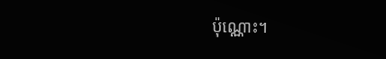ប៉ុណ្ណោះ។